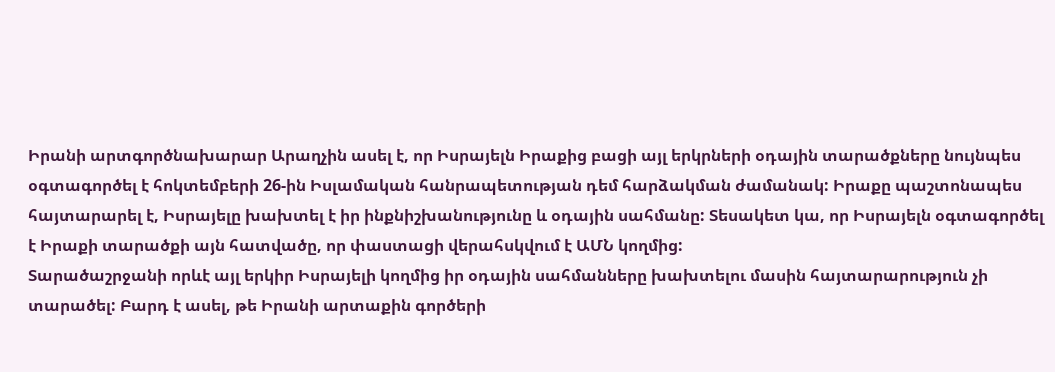Իրանի արտգործնախարար Արաղչին ասել է, որ Իսրայելն Իրաքից բացի այլ երկրների օդային տարածքները նույնպես օգտագործել է հոկտեմբերի 26-ին Իսլամական հանրապետության դեմ հարձակման ժամանակ: Իրաքը պաշտոնապես հայտարարել է, Իսրայելը խախտել է իր ինքնիշխանությունը և օդային սահմանը: Տեսակետ կա, որ Իսրայելն օգտագործել է Իրաքի տարածքի այն հատվածը, որ փաստացի վերահսկվում է ԱՄՆ կողմից:
Տարածաշրջանի որևէ այլ երկիր Իսրայելի կողմից իր օդային սահմանները խախտելու մասին հայտարարություն չի տարածել: Բարդ է ասել, թե Իրանի արտաքին գործերի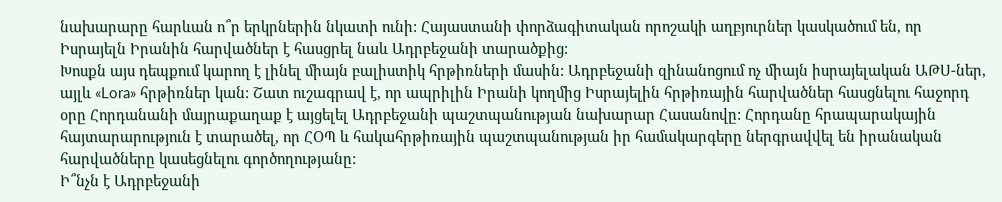նախարարը հարևան ո՞ր երկրներին նկատի ունի: Հայաստանի փորձագիտական որոշակի աղբյուրներ կասկածում են, որ Իսրայելն Իրանին հարվածներ է հասցրել նաև Ադրբեջանի տարածքից:
Խոսքն այս դեպքում կարող է լինել միայն բալիստիկ հրթիռների մասին: Ադրբեջանի զինանոցում ոչ միայն իսրայելական ԱԹՍ-ներ, այլև «Lora» հրթիռներ կան: Շատ ուշագրավ է, որ ապրիլին Իրանի կողմից Իսրայելին հրթիռային հարվածներ հասցնելու հաջորդ օրը Հորդանանի մայրաքաղաք է այցելել Ադրբեջանի պաշտպանության նախարար Հասանովը: Հորդանը հրապարակային հայտարարություն է տարածել, որ ՀՕՊ և հակահրթիռային պաշտպանության իր համակարգերը ներգրավվել են իրանական հարվածները կասեցնելու գործողությանը:
Ի՞նչն է Ադրբեջանի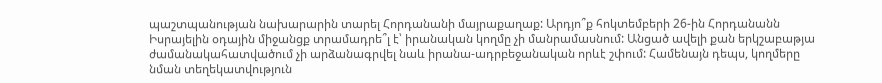պաշտպանության նախարարին տարել Հորդանանի մայրաքաղաք: Արդյո՞ք հոկտեմբերի 26-ին Հորդանանն Իսրայելին օդային միջանցք տրամադրե՞լ է՝ իրանական կողմը չի մանրամասնում: Անցած ավելի քան երկշաբաթյա ժամանակահատվածում չի արձանագրվել նաև իրանա-ադրբեջանական որևէ շփում: Համենայն դեպս, կողմերը նման տեղեկատվություն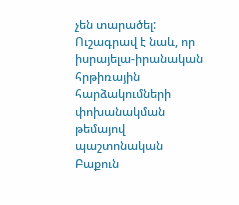չեն տարածել: Ուշագրավ է նաև, որ իսրայելա-իրանական հրթիռային հարձակումների փոխանակման թեմայով պաշտոնական Բաքուն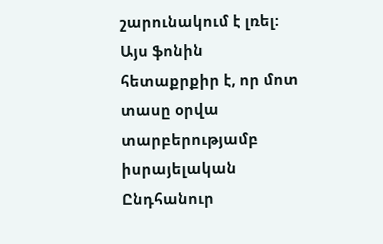շարունակում է լռել:
Այս ֆոնին հետաքրքիր է, որ մոտ տասը օրվա տարբերությամբ իսրայելական Ընդհանուր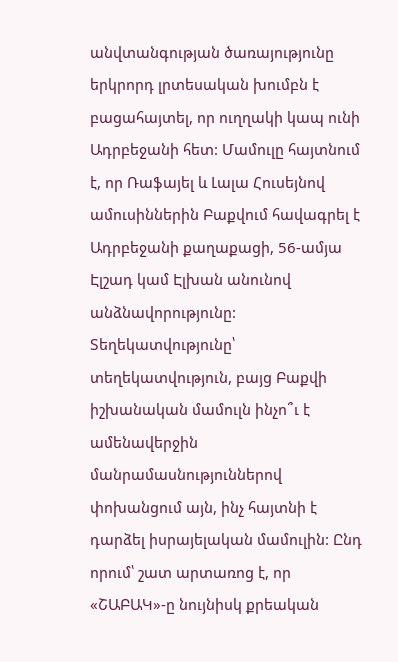անվտանգության ծառայությունը երկրորդ լրտեսական խումբն է բացահայտել, որ ուղղակի կապ ունի Ադրբեջանի հետ: Մամուլը հայտնում է, որ Ռաֆայել և Լալա Հուսեյնով ամուսիններին Բաքվում հավագրել է Ադրբեջանի քաղաքացի, 56-ամյա Էլշադ կամ Էլխան անունով անձնավորությունը:
Տեղեկատվությունը՝ տեղեկատվություն, բայց Բաքվի իշխանական մամուլն ինչո՞ւ է ամենավերջին մանրամասնություններով փոխանցում այն, ինչ հայտնի է դարձել իսրայելական մամուլին: Ընդ որում՝ շատ արտառոց է, որ «ՇԱԲԱԿ»-ը նույնիսկ քրեական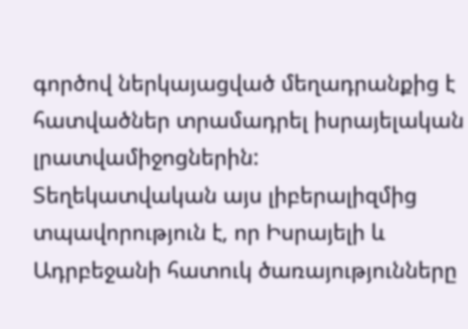գործով ներկայացված մեղադրանքից է հատվածներ տրամադրել իսրայելական լրատվամիջոցներին:
Տեղեկատվական այս լիբերալիզմից տպավորություն է, որ Իսրայելի և Ադրբեջանի հատուկ ծառայությունները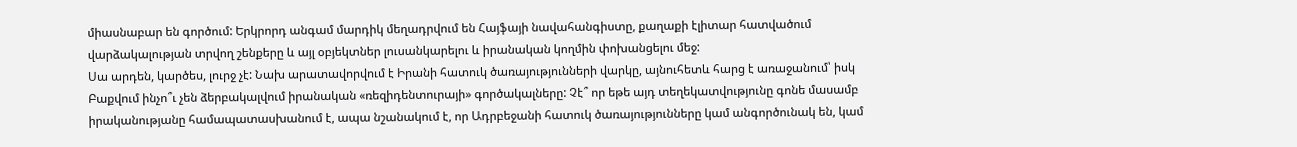միասնաբար են գործում: Երկրորդ անգամ մարդիկ մեղադրվում են Հայֆայի նավահանգիստը, քաղաքի էլիտար հատվածում վարձակալության տրվող շենքերը և այլ օբյեկտներ լուսանկարելու և իրանական կողմին փոխանցելու մեջ:
Սա արդեն, կարծես, լուրջ չէ: Նախ արատավորվում է Իրանի հատուկ ծառայությունների վարկը, այնուհետև հարց է առաջանում՝ իսկ Բաքվում ինչո՞ւ չեն ձերբակալվում իրանական «ռեզիդենտուրայի» գործակալները: Չէ՞ որ եթե այդ տեղեկատվությունը գոնե մասամբ իրականությանը համապատասխանում է, ապա նշանակում է, որ Ադրբեջանի հատուկ ծառայությունները կամ անգործունակ են, կամ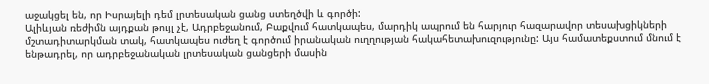աջակցել են, որ Իսրայելի դեմ լրտեսական ցանց ստեղծվի և գործի:
Ալիևյան ռեժիմն այդքան թույլ չէ, Ադրբեջանում, Բաքվում հատկապես, մարդիկ ապրում են հարյուր հազարավոր տեսախցիկների մշտադիտարկման տակ, հատկապես ուժեղ է գործում իրանական ուղղության հակահետախուզությունը: Այս համատեքստում մնում է ենթադրել, որ ադրբեջանական լրտեսական ցանցերի մասին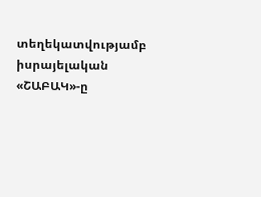տեղեկատվությամբ իսրայելական «ՇԱԲԱԿ»-ը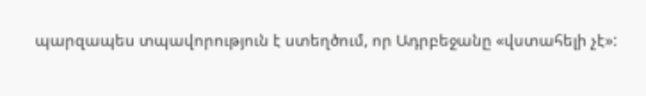պարզապես տպավորություն է ստեղծում, որ Ադրբեջանը «վստահելի չէ»: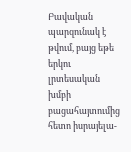Բավական պարզունակ է թվում, բայց եթե երկու լրտեսական խմբի բացահայտումից հետո իսրայելա-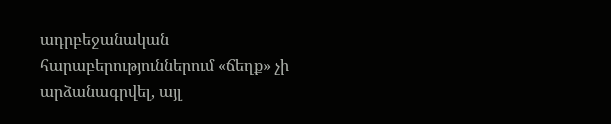ադրբեջանական հարաբերություններում «ճեղք» չի արձանագրվել, այլ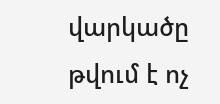վարկածը թվում է ոչ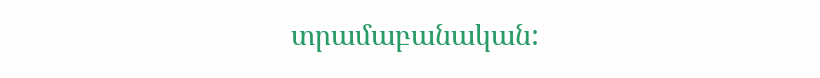տրամաբանական: